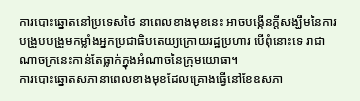ការបោះឆ្នោតនៅប្រទេសថៃ នាពេលខាងមុខនេះ អាចបង្កើនក្តីសង្ឃឹមនៃការបង្រួបបង្រួមកម្លាំងអ្នកប្រជាធិបតេយ្យក្រោយរដ្ឋប្រហារ បើពុំនោះទេ រាជាណាចក្រនេះកាន់តែធ្លាក់ក្នុងអំណាចនៃក្រុមយោធា។
ការបោះឆ្នោតសភានាពេលខាងមុខដែលគ្រោងធ្វើនៅខែឧសភា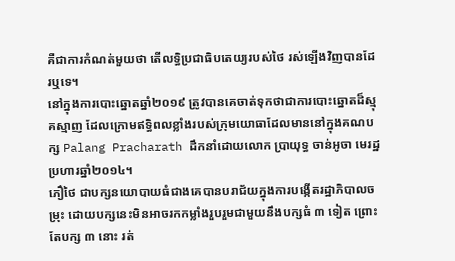គឺជាការកំណត់មួយថា តើលទ្ធិប្រជាធិបតេយ្យរបស់ថៃ រស់ឡើងវិញបានដែរឬទេ។
នៅក្នុងការបោះឆ្នោតឆ្នាំ២០១៩ ត្រូវបានគេចាត់ទុកថាជាការបោះឆ្នោតដ៏ស្មុគស្មាញ ដែលក្រោមឥទ្ធិពលខ្លាំងរបស់ក្រុមយោធាដែលមាននៅក្នុងគណបក្ស Palang Pracharath ដឹកនាំដោយលោក ប្រាយុទ្ធ ចាន់អូចា មេរដ្ឋប្រហារឆ្នាំ២០១៤។
ភឿថៃ ជាបក្សនយោបាយធំជាងគេបានបរាជ័យក្នុងការបង្កើតរដ្ឋាភិបាលចម្រុះ ដោយបក្សនេះមិនអាចរកកម្លាំងរួបរួមជាមួយនឹងបក្សធំ ៣ ទៀត ព្រោះតែបក្ស ៣ នោះ រត់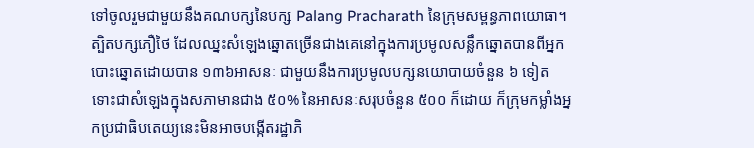ទៅចូលរួមជាមួយនឹងគណបក្សនៃបក្ស Palang Pracharath នៃក្រុមសម្ពន្ធភាពយោធា។
ត្បិតបក្សភឿថៃ ដែលឈ្នះសំឡេងឆ្នោតច្រើនជាងគេនៅក្នុងការប្រមូលសន្លឹកឆ្នោតបានពីអ្នកបោះឆ្នោតដោយបាន ១៣៦អាសនៈ ជាមួយនឹងការប្រមូលបក្សនយោបាយចំនួន ៦ ទៀត ទោះជាសំឡេងក្នុងសភាមានជាង ៥០% នៃអាសនៈសរុបចំនួន ៥០០ ក៏ដោយ ក៏ក្រុមកម្លាំងអ្នកប្រជាធិបតេយ្យនេះមិនអាចបង្កើតរដ្ឋាភិ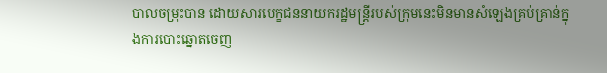បាលចម្រុះបាន ដោយសារបេក្ខជននាយករដ្ឋមន្ត្រីរបស់ក្រុមនេះមិនមានសំឡេងគ្រប់គ្រាន់ក្នុងការបោះឆ្នោតចេញ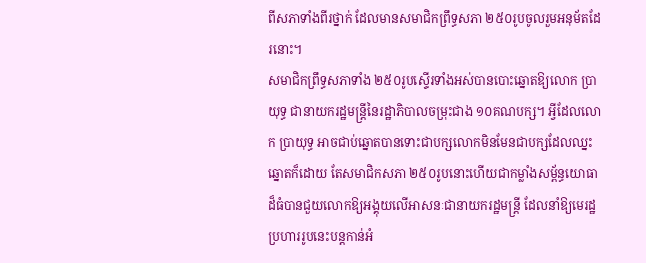ពីសភាទាំងពីរថ្នាក់ ដែលមានសមាជិកព្រឹទ្ធសភា ២៥០រូបចូលរួមអនុម័តដែរនោះ។
សមាជិកព្រឹទ្ធសភាទាំង ២៥០រូបស្ទើរទាំងអស់បានបោះឆ្នោតឱ្យលោក ប្រាយុទ្ធ ជានាយករដ្ឋមន្ត្រីនៃរដ្ឋាភិបាលចម្រុះជាង ១០គណបក្ស។ អ្វីដែលលោក ប្រាយុទ្ធ អាចជាប់ឆ្នោតបានទោះជាបក្សលោកមិនមែនជាបក្សដែលឈ្នះឆ្នោតក៏ដោយ តែសមាជិកសភា ២៥០រូបនោះហើយជាកម្លាំងសម្ព័ន្ធយោធាដ៏ធំបានជួយលោកឱ្យអង្គុយលើអាសនៈជានាយករដ្ឋមន្ត្រី ដែលនាំឱ្យមេរដ្ឋប្រហាររូបនេះបន្តកាន់អំ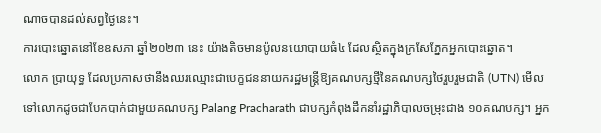ណាចបានដល់សព្វថ្ងៃនេះ។
ការបោះឆ្នោតនៅខែឧសភា ឆ្នាំ២០២៣ នេះ យ៉ាងតិចមានប៉ូលនយោបាយធំ៤ ដែលស្ថិតក្នុងក្រសែភ្នែកអ្នកបោះឆ្នោត។
លោក ប្រាយុទ្ធ ដែលប្រកាសថានឹងឈរឈ្មោះជាបេក្ខជននាយករដ្ឋមន្ត្រីឱ្យគណបក្សថ្មីនៃគណបក្សថៃរួបរួមជាតិ (UTN) មើលទៅលោកដូចជាបែកបាក់ជាមួយគណបក្ស Palang Pracharath ជាបក្សកំពុងដឹកនាំរដ្ឋាភិបាលចម្រុះជាង ១០គណបក្ស។ អ្នក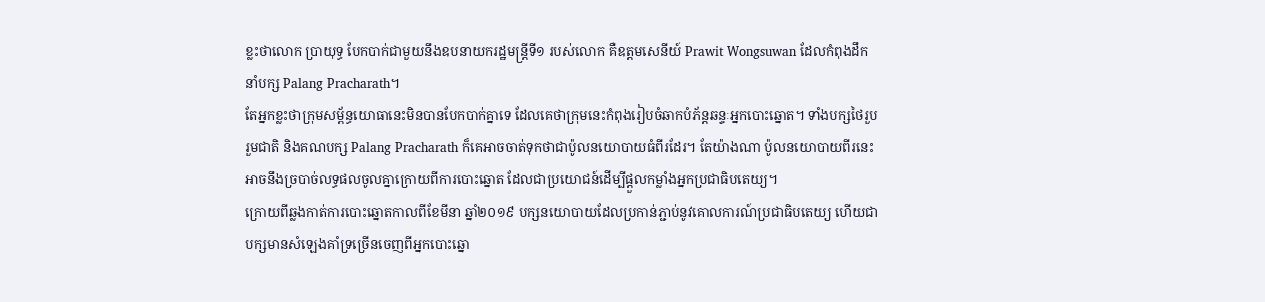ខ្លះថាលោក ប្រាយុទ្ធ បែកបាក់ជាមួយនឹងឧបនាយករដ្ឋមន្ត្រីទី១ របស់លោក គឺឧត្តមសេនីយ៍ Prawit Wongsuwan ដែលកំពុងដឹកនាំបក្ស Palang Pracharath។
តែអ្នកខ្លះថាក្រុមសម្ព័ន្ធយោធានេះមិនបានបែកបាក់គ្នាទេ ដែលគេថាក្រុមនេះកំពុងរៀបចំឆាកបំភ័ន្តឆន្ទៈអ្នកបោះឆ្នោត។ ទាំងបក្សថៃរួបរួមជាតិ និងគណបក្ស Palang Pracharath ក៏គេអាចចាត់ទុកថាជាប៉ូលនយោបាយធំពីរដែរ។ តែយ៉ាងណា ប៉ូលនយោបាយពីរនេះអាចនឹងច្របាច់លទ្ធផលចូលគ្នាក្រោយពីការបោះឆ្នោត ដែលជាប្រយោជន៍ដើម្បីផ្ដួលកម្លាំងអ្នកប្រជាធិបតេយ្យ។
ក្រោយពីឆ្លងកាត់ការបោះឆ្នោតកាលពីខែមីនា ឆ្នាំ២០១៩ បក្សនយោបាយដែលប្រកាន់ភ្ជាប់នូវគោលការណ៍ប្រជាធិបតេយ្យ ហើយជាបក្សមានសំឡេងគាំទ្រច្រើនចេញពីអ្នកបោះឆ្នោ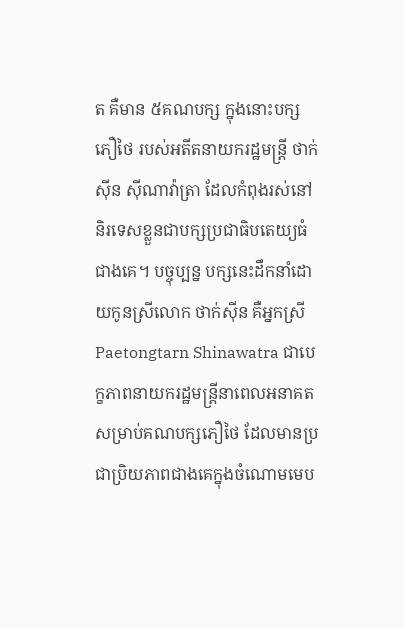ត គឺមាន ៥គណបក្ស ក្នុងនោះបក្សភឿថៃ របស់អតីតនាយករដ្ឋមន្ត្រី ថាក់ស៊ីន ស៊ីណាវ៉ាត្រា ដែលកំពុងរស់នៅនិរទេសខ្លួនជាបក្សប្រជាធិបតេយ្យធំជាងគេ។ បច្ចុប្បន្ន បក្សនេះដឹកនាំដោយកូនស្រីលោក ថាក់ស៊ីន គឺអ្នកស្រី Paetongtarn Shinawatra ជាបេក្ខភាពនាយករដ្ឋមន្ត្រីនាពេលអនាគតសម្រាប់គណបក្សភឿថៃ ដែលមានប្រជាប្រិយភាពជាងគេក្នុងចំណោមមេប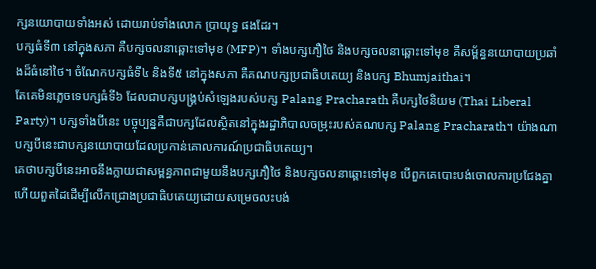ក្សនយោបាយទាំងអស់ ដោយរាប់ទាំងលោក ប្រាយុទ្ធ ផងដែរ។
បក្សធំទី៣ នៅក្នុងសភា គឺបក្សចលនាឆ្ពោះទៅមុខ (MFP)។ ទាំងបក្សភឿថៃ និងបក្សចលនាឆ្ពោះទៅមុខ គឺសម្ព័ន្ធនយោបាយប្រឆាំងដ៏ធំនៅថៃ។ ចំណែកបក្សធំទី៤ និងទី៥ នៅក្នុងសភា គឺគណបក្សប្រជាធិបតេយ្យ និងបក្ស Bhumjaithai។
តែគេមិនភ្លេចទេបក្សធំទី៦ ដែលជាបក្សបង្គ្រប់សំឡេងរបស់បក្ស Palang Pracharath គឺបក្សថៃនិយម (Thai Liberal Party)។ បក្សទាំងបីនេះ បច្ចុប្បន្នគឺជាបក្សដែលស្ថិតនៅក្នុងរដ្ឋាភិបាលចម្រុះរបស់គណបក្ស Palang Pracharath។ យ៉ាងណា បក្សបីនេះជាបក្សនយោបាយដែលប្រកាន់គោលការណ៍ប្រជាធិបតេយ្យ។
គេថាបក្សបីនេះអាចនឹងក្លាយជាសម្ពន្ធភាពជាមួយនឹងបក្សភឿថៃ និងបក្សចលនាឆ្ពោះទៅមុខ បើពួកគេបោះបង់ចោលការប្រជែងគ្នា ហើយពួតដៃដើម្បីលើកជ្រោងប្រជាធិបតេយ្យដោយសម្រេចលះបង់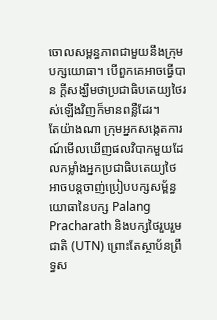ចោលសម្ពន្ធភាពជាមួយនឹងក្រុមបក្សយោធា។ បើពួកគេអាចធ្វើបាន ក្ដីសង្ឃឹមថាប្រជាធិបតេយ្យថៃរស់ឡើងវិញក៏មានពន្លឺដែរ។
តែយ៉ាងណា ក្រុមអ្នកសង្កេតការណ៍មើលឃើញផលវិបាកមួយដែលកម្លាំងអ្នកប្រជាធិបតេយ្យថៃ អាចបន្តចាញ់ប្រៀបបក្សសម្ព័ន្ធយោធានៃបក្ស Palang Pracharath និងបក្សថៃរួបរួមជាតិ (UTN) ព្រោះតែស្ថាប័នព្រឹទ្ធស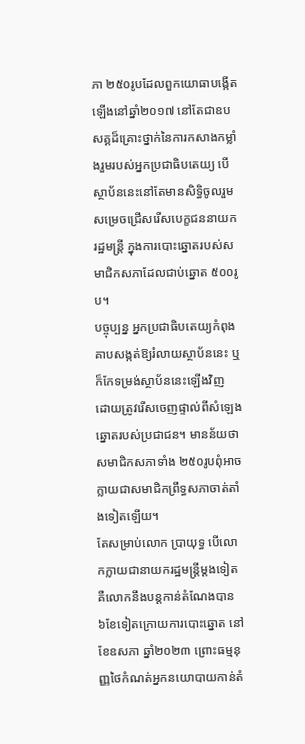ភា ២៥០រូបដែលពួកយោធាបង្កើតឡើងនៅឆ្នាំ២០១៧ នៅតែជាឧបសគ្គដ៏គ្រោះថ្នាក់នៃការកសាងកម្លាំងរួមរបស់អ្នកប្រជាធិបតេយ្យ បើស្ថាប័ននេះនៅតែមានសិទ្ធិចូលរួមសម្រេចជ្រើសរើសបេក្ខជននាយករដ្ឋមន្ត្រី ក្នុងការបោះឆ្នោតរបស់សមាជិកសភាដែលជាប់ឆ្នោត ៥០០រូប។
បច្ចុប្បន្ន អ្នកប្រជាធិបតេយ្យកំពុងគាបសង្កត់ឱ្យរំលាយស្ថាប័ននេះ ឬក៏កែទម្រង់ស្ថាប័ននេះឡើងវិញ ដោយត្រូវរើសចេញផ្ទាល់ពីសំឡេងឆ្នោតរបស់ប្រជាជន។ មានន័យថា សមាជិកសភាទាំង ២៥០រូបពុំអាចក្លាយជាសមាជិកព្រឹទ្ធសភាចាត់តាំងទៀតឡើយ។
តែសម្រាប់លោក ប្រាយុទ្ធ បើលោកក្លាយជានាយករដ្ឋមន្ត្រីម្ដងទៀត គឺលោកនឹងបន្តកាន់តំណែងបាន ៦ខែទៀតក្រោយការបោះឆ្នោត នៅខែឧសភា ឆ្នាំ២០២៣ ព្រោះធម្មនុញ្ញថៃកំណត់អ្នកនយោបាយកាន់តំ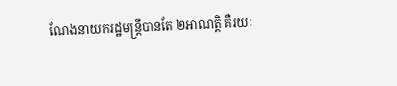ណែងនាយករដ្ឋមន្ត្រីបានតែ ២អាណត្តិ គឺរយៈ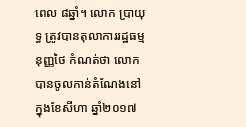ពេល ៨ឆ្នាំ។ លោក ប្រាយុទ្ធ ត្រូវបានតុលាការរដ្ឋធម្មនុញ្ញថៃ កំណត់ថា លោកបានចូលកាន់តំណែងនៅក្នុងខែសីហា ឆ្នាំ២០១៧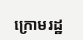ក្រោមរដ្ឋ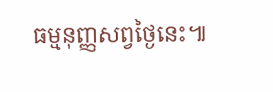ធម្មនុញ្ញសព្វថ្ងៃនេះ៕